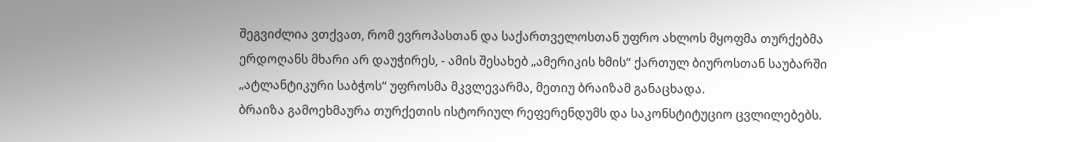შეგვიძლია ვთქვათ, რომ ევროპასთან და საქართველოსთან უფრო ახლოს მყოფმა თურქებმა ერდოღანს მხარი არ დაუჭირეს, - ამის შესახებ „ამერიკის ხმის“ ქართულ ბიუროსთან საუბარში „ატლანტიკური საბჭოს“ უფროსმა მკვლევარმა, მეთიუ ბრაიზამ განაცხადა.
ბრაიზა გამოეხმაურა თურქეთის ისტორიულ რეფერენდუმს და საკონსტიტუციო ცვლილებებს.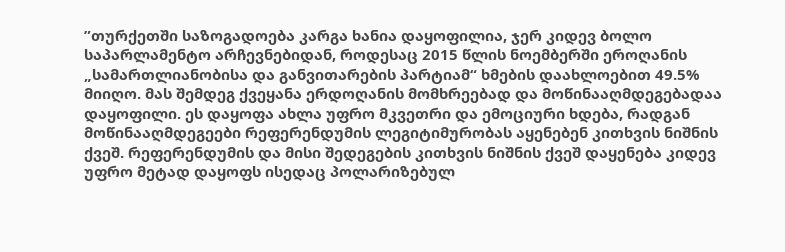”თურქეთში საზოგადოება კარგა ხანია დაყოფილია, ჯერ კიდევ ბოლო საპარლამენტო არჩევნებიდან, როდესაც 2015 წლის ნოემბერში ეროღანის „სამართლიანობისა და განვითარების პარტიამ“ ხმების დაახლოებით 49.5% მიიღო. მას შემდეგ ქვეყანა ერდოღანის მომხრეებად და მოწინააღმდეგებადაა დაყოფილი. ეს დაყოფა ახლა უფრო მკვეთრი და ემოციური ხდება, რადგან მოწინააღმდეგეები რეფერენდუმის ლეგიტიმურობას აყენებენ კითხვის ნიშნის ქვეშ. რეფერენდუმის და მისი შედეგების კითხვის ნიშნის ქვეშ დაყენება კიდევ უფრო მეტად დაყოფს ისედაც პოლარიზებულ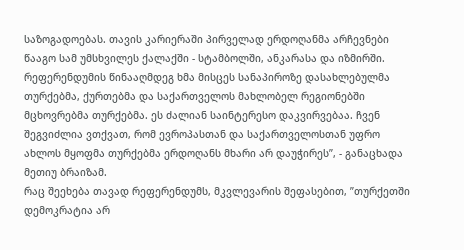საზოგადოებას. თავის კარიერაში პირველად ერდოღანმა არჩევნები წააგო სამ უმსხვილეს ქალაქში - სტამბოლში, ანკარასა და იზმირში. რეფერენდუმის წინააღმდეგ ხმა მისცეს სანაპიროზე დასახლებულმა თურქებმა, ქურთებმა და საქართველოს მახლობელ რეგიონებში მცხოვრებმა თურქებმა. ეს ძალიან საინტერესო დაკვირვებაა. ჩვენ შეგვიძლია ვთქვათ, რომ ევროპასთან და საქართველოსთან უფრო ახლოს მყოფმა თურქებმა ერდოღანს მხარი არ დაუჭირეს”, - განაცხადა მეთიუ ბრაიზამ.
რაც შეეხება თავად რეფერენდუმს, მკვლევარის შეფასებით, ”თურქეთში დემოკრატია არ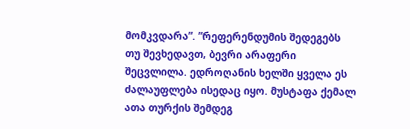მომკვდარა”. ”რეფერენდუმის შედეგებს თუ შევხედავთ, ბევრი არაფერი შეცვლილა. ედროღანის ხელში ყველა ეს ძალაუფლება ისედაც იყო. მუსტაფა ქემალ ათა თურქის შემდეგ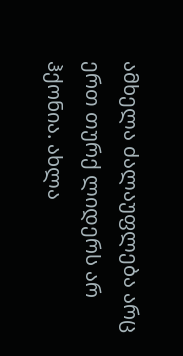ამხელა ძალაუფლება არც ერთ თურქ ლიდერს არ ჰქონია. ახლა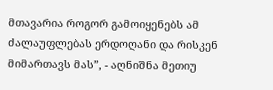მთავარია როგორ გამოიყენებს ამ ძალაუფლებას ერდოღანი და რისკენ მიმართავს მას”, - აღნიშნა მეთიუ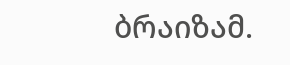ბრაიზამ.